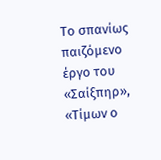Το σπανίως παιζόμενο έργο του «Σαίξπηρ», «Τίμων ο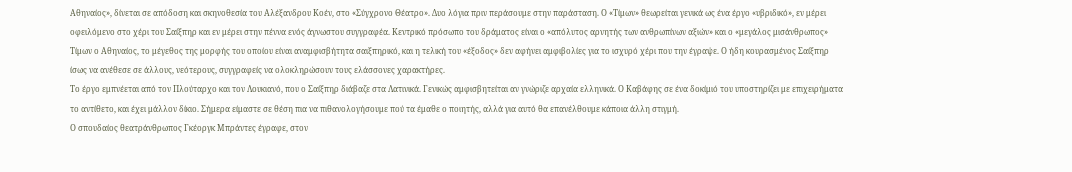Αθηναίος», δίνεται σε απόδοση και σκηνοθεσία του Αλέξανδρου Κοέν, στο «Σύγχρονο Θέατρο». Δυο λόγια πριν περάσουμε στην παράσταση. Ο «Τίμων» θεωρείται γενικά ως ένα έργο «υβριδικό», εν μέρει οφειλόμενο στο χέρι του Σαίξπηρ και εν μέρει στην πέννα ενός άγνωστου συγγραφέα. Κεντρικό πρόσωπο του δράματος είναι ο «απόλυτος αρνητής των ανθρωπίνων αξιών» και ο «μεγάλος μισάνθρωπος» Τίμων ο Αθηναίος, το μέγεθος της μορφής του οποίου είναι αναμφισβήτητα σαιξπηρικό, και η τελική του «έξοδος» δεν αφήνει αμφιβολίες για το ισχυρό χέρι που την έγραψε. Ο ήδη κουρασμένος Σαίξπηρ ίσως να ανέθεσε σε άλλους, νεότερους, συγγραφείς να ολοκληρώσουν τους ελάσσονες χαρακτήρες.
Το έργο εμπνέεται από τον Πλούταρχο και τον Λουκιανό, που ο Σαίξπηρ διάβαζε στα Λατινικά. Γενικώς αμφισβητείται αν γνώριζε αρχαία ελληνικά. Ο Καβάφης σε ένα δοκίμιό του υποστηρίζει με επιχειρήματα το αντίθετο, και έχει μάλλον δίκιο. Σήμερα είμαστε σε θέση πια να πιθανολογήσουμε πού τα έμαθε ο ποιητής, αλλά για αυτό θα επανέλθουμε κάποια άλλη στιγμή.
Ο σπουδαίος θεατράνθρωπος Γκέοργκ Μπράντες έγραφε, στον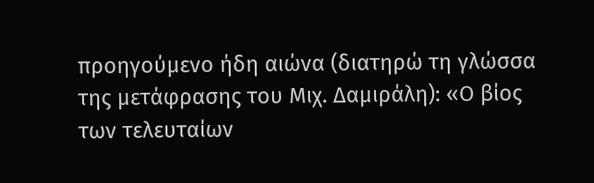προηγούμενο ήδη αιώνα (διατηρώ τη γλώσσα της μετάφρασης του Μιχ. Δαμιράλη): «Ο βίος των τελευταίων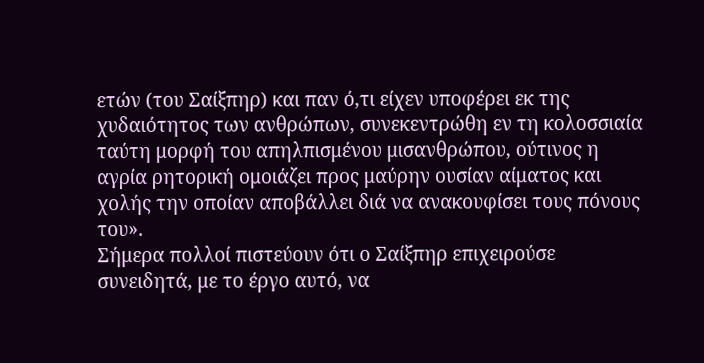ετών (του Σαίξπηρ) και παν ό,τι είχεν υποφέρει εκ της χυδαιότητος των ανθρώπων, συνεκεντρώθη εν τη κολοσσιαία ταύτη μορφή του απηλπισμένου μισανθρώπου, ούτινος η αγρία ρητορική ομοιάζει προς μαύρην ουσίαν αίματος και χολής την οποίαν αποβάλλει διά να ανακουφίσει τους πόνους του».
Σήμερα πολλοί πιστεύουν ότι ο Σαίξπηρ επιχειρούσε συνειδητά, με το έργο αυτό, να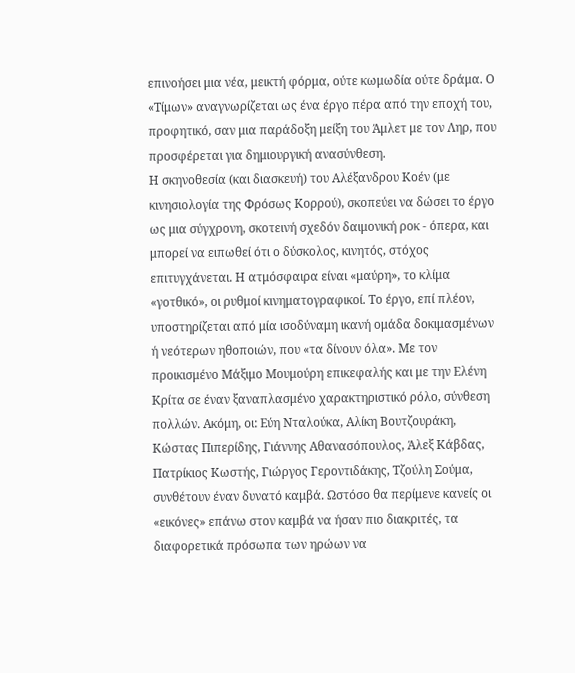επινοήσει μια νέα, μεικτή φόρμα, ούτε κωμωδία ούτε δράμα. Ο «Τίμων» αναγνωρίζεται ως ένα έργο πέρα από την εποχή του, προφητικό, σαν μια παράδοξη μείξη του Άμλετ με τον Ληρ, που προσφέρεται για δημιουργική ανασύνθεση.
Η σκηνοθεσία (και διασκευή) του Αλέξανδρου Κοέν (με κινησιολογία της Φρόσως Κορρού), σκοπεύει να δώσει το έργο ως μια σύγχρονη, σκοτεινή σχεδόν δαιμονική ροκ - όπερα, και μπορεί να ειπωθεί ότι ο δύσκολος, κινητός, στόχος επιτυγχάνεται. Η ατμόσφαιρα είναι «μαύρη», το κλίμα «γοτθικό», οι ρυθμοί κινηματογραφικοί. Το έργο, επί πλέον, υποστηρίζεται από μία ισοδύναμη ικανή ομάδα δοκιμασμένων ή νεότερων ηθοποιών, που «τα δίνουν όλα». Με τον προικισμένο Μάξιμο Μουμούρη επικεφαλής και με την Ελένη Κρίτα σε έναν ξαναπλασμένο χαρακτηριστικό ρόλο, σύνθεση πολλών. Ακόμη, οι: Εύη Νταλούκα, Αλίκη Βουτζουράκη, Κώστας Πιπερίδης, Γιάννης Αθανασόπουλος, Άλεξ Κάβδας, Πατρίκιος Κωστής, Γιώργος Γεροντιδάκης, Τζούλη Σούμα, συνθέτουν έναν δυνατό καμβά. Ωστόσο θα περίμενε κανείς οι «εικόνες» επάνω στον καμβά να ήσαν πιο διακριτές, τα διαφορετικά πρόσωπα των ηρώων να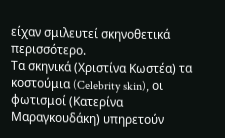είχαν σμιλευτεί σκηνοθετικά περισσότερο.
Τα σκηνικά (Χριστίνα Κωστέα) τα κοστούμια (Celebrity skin), οι φωτισμοί (Κατερίνα Μαραγκουδάκη) υπηρετούν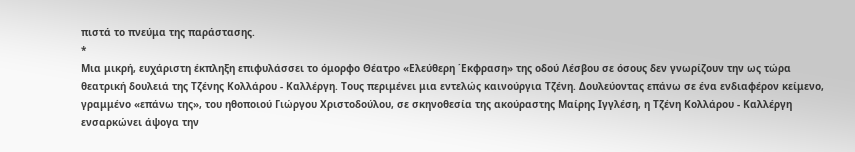πιστά το πνεύμα της παράστασης.
*
Μια μικρή, ευχάριστη έκπληξη επιφυλάσσει το όμορφο Θέατρο «Ελεύθερη ΄Εκφραση» της οδού Λέσβου σε όσους δεν γνωρίζουν την ως τώρα θεατρική δουλειά της Τζένης Κολλάρου - Καλλέργη. Τους περιμένει μια εντελώς καινούργια Τζένη. Δουλεύοντας επάνω σε ένα ενδιαφέρον κείμενο, γραμμένο «επάνω της», του ηθοποιού Γιώργου Χριστοδούλου, σε σκηνοθεσία της ακούραστης Μαίρης Ιγγλέση, η Τζένη Κολλάρου - Καλλέργη ενσαρκώνει άψογα την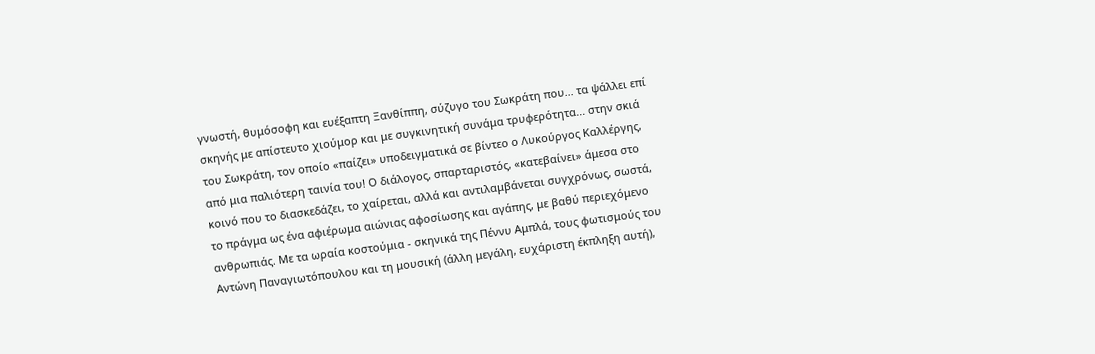γνωστή, θυμόσοφη και ευέξαπτη Ξανθίππη, σύζυγο του Σωκράτη που... τα ψάλλει επί σκηνής με απίστευτο χιούμορ και με συγκινητική συνάμα τρυφερότητα... στην σκιά του Σωκράτη, τον οποίο «παίζει» υποδειγματικά σε βίντεο ο Λυκούργος Καλλέργης, από μια παλιότερη ταινία του! Ο διάλογος, σπαρταριστός, «κατεβαίνει» άμεσα στο κοινό που το διασκεδάζει, το χαίρεται, αλλά και αντιλαμβάνεται συγχρόνως, σωστά, το πράγμα ως ένα αφιέρωμα αιώνιας αφοσίωσης και αγάπης, με βαθύ περιεχόμενο ανθρωπιάς. Με τα ωραία κοστούμια - σκηνικά της Πέννυ Αμπλά, τους φωτισμούς του Αντώνη Παναγιωτόπουλου και τη μουσική (άλλη μεγάλη, ευχάριστη έκπληξη αυτή),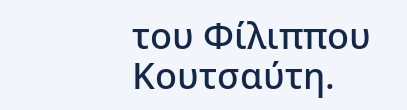του Φίλιππου Κουτσαύτη.